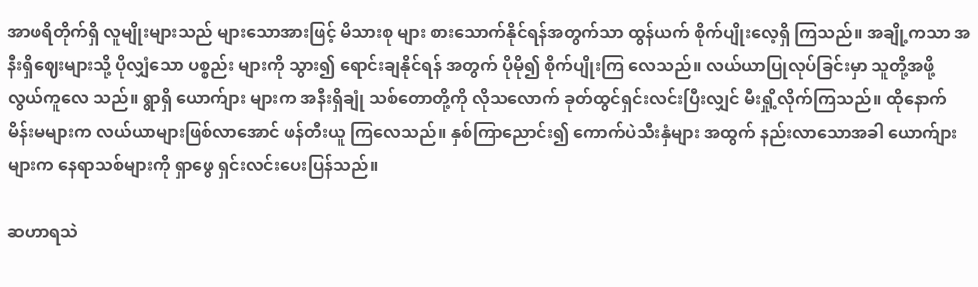အာဖရိတိုက်ရှိ လူမျိုးများသည် များသောအားဖြင့် မိသားစု များ စားသောက်နိုင်ရန်အတွက်သာ ထွန်ယက် စိုက်ပျိုးလေ့ရှိ ကြသည်။ အချို့ကသာ အနီးရှိဈေးများသို့ ပိုလျှံသော ပစ္စည်း များကို သွား၍ ရောင်းချနိုင်ရန် အတွက် ပိုမို၍ စိုက်ပျိုးကြ လေသည်။ လယ်ယာပြုလုပ်ခြင်းမှာ သူတို့အဖို့ လွယ်ကူလေ သည်။ ရွာရှိ ယောက်ျား များက အနီးရှိချုံ သစ်တောတို့ကို လိုသလောက် ခုတ်ထွင်ရှင်းလင်းပြီးလျှင် မီးရှို့လိုက်ကြသည်။ ထိုနောက် မိန်းမများက လယ်ယာများဖြစ်လာအောင် ဖန်တီးယူ ကြလေသည်။ နှစ်ကြာညောင်း၍ ကောက်ပဲသီးနှံများ အထွက် နည်းလာသောအခါ ယောက်ျားများက နေရာသစ်များကို ရှာဖွေ ရှင်းလင်းပေးပြန်သည်။

ဆဟာရသဲ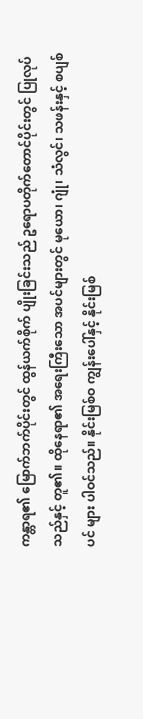ကန္တာရ၏ မြောက်ဘက်ပိုင်းတွင် ထွန်ယက်စိုက် ပျိုးခြင်းသည် ဥရောပတိုက်တောင်ပိုင်းတွင် ပြုလုပ်သည်နှင့် တူ၏။ ထိုနေရာ၏ အရေးကြီးသော အပင်များတွင် မုယော၊ ဂျုံ၊ သံလွင်၊ သဖန်းနှင့် စပျစ်ပင် များ ပါဝင်သည်။ နိုင်းမြစ်ဝ ကျွန်းပေါ်နှင့် နိုင်းမြစ်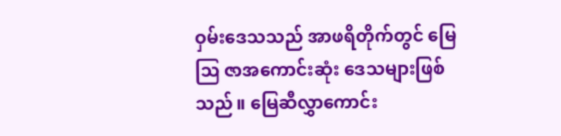ဝှမ်းဒေသသည် အာဖရိတိုက်တွင် မြေဩ ဇာအကောင်းဆုံး ဒေသများဖြစ်သည်။ မြေဆီလွှာကောင်း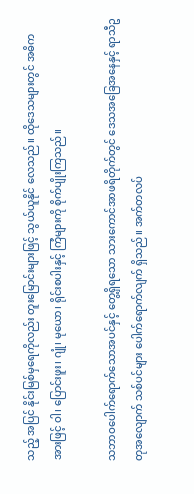သည့် အပြင် နိုင်းမြစ်မှရေကိုလည်း တူးမြောင်းများဖြင့် သွယ်ယူနိုင် လေသည်။ ထိုဒေသများတွင် အဓိကအားဖြင့် ဝါ၊ ပြောင်းဖူး၊ ဂျုံ၊ မုယော၊ ရိုင်းစပါးနှင့် ကြံများကို စိုက်ပျိုးကြသည်။

သဘာဝပေါက်ရောက်သောအပင်နှင့် တွေ့ရှိရသော သားကောင်အာဖရိတိုက်တွင် ဒေသအခြေအနေနှင့် ရာသီဥတုအလျောက် သစ်ပင်များ ပေါက်ရောက်လျက် ရှိသည်။ အက်တလပ်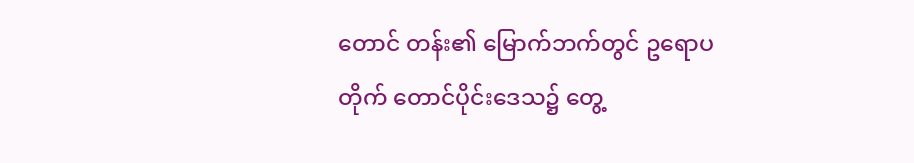တောင် တန်း၏ မြောက်ဘက်တွင် ဥရောပတိုက် တောင်ပိုင်းဒေသ၌ တွေ့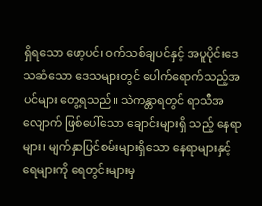ရှိရသော ဖော့ပင်၊ ဝက်သစ်ချပင်နှင့် အပူပိုင်းဒေသဆံသော ဒေသများတွင် ပေါက်ရောက်သည့်အပင်များ တွေ့ရသည်။ သဲကန္တာရတွင် ရာသီအလျောက် ဖြစ်ပေါ်သော ချောင်းများရှိ သည့် နေရာများ၊ မျက်နှာပြင်စမ်းများရှိသော နေရာများနှင့် ရေများကို ရေတွင်းများမှ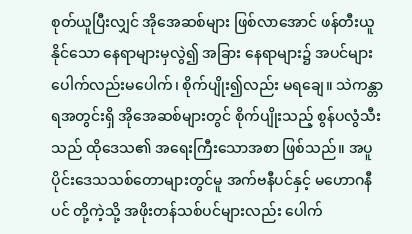စုတ်ယူပြီးလျှင် အိုအေဆစ်များ ဖြစ်လာအောင် ဖန်တီးယူနိုင်သော နေရာများမှလွဲ၍ အခြား နေရာများ၌ အပင်များ ပေါက်လည်းမပေါက်၊ စိုက်ပျိုး၍လည်း မရချေ။ သဲကန္တာရအတွင်းရှိ အိုအေဆစ်များတွင် စိုက်ပျိုးသည့် စွန်ပလွံသီးသည် ထိုဒေသ၏ အရေးကြီးသောအစာ ဖြစ်သည်။ အပူပိုင်းဒေသသစ်တောများတွင်မူ အက်ဗနီပင်နှင့် မဟောဂနီပင် တို့ကဲ့သို့ အဖိုးတန်သစ်ပင်များလည်း ပေါက်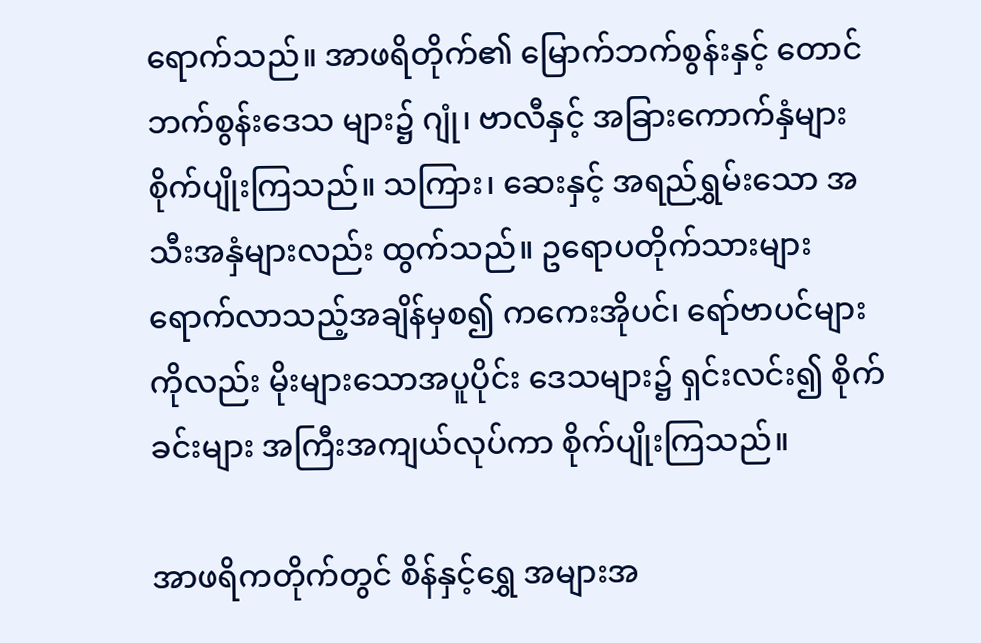ရောက်သည်။ အာဖရိတိုက်၏ မြောက်ဘက်စွန်းနှင့် တောင်ဘက်စွန်းဒေသ များ၌ ဂျုံ၊ ဗာလီနှင့် အခြားကောက်နှံများ စိုက်ပျိုးကြသည်။ သကြား၊ ဆေးနှင့် အရည်ရွှမ်းသော အသီးအနှံများလည်း ထွက်သည်။ ဥရောပတိုက်သားများ ရောက်လာသည့်အချိန်မှစ၍ ကကေးအိုပင်၊ ရော်ဗာပင်များကိုလည်း မိုးများသောအပူပိုင်း ဒေသများ၌ ရှင်းလင်း၍ စိုက်ခင်းများ အကြီးအကျယ်လုပ်ကာ စိုက်ပျိုးကြသည်။

အာဖရိကတိုက်တွင် စိန်နှင့်ရွှေ အများအ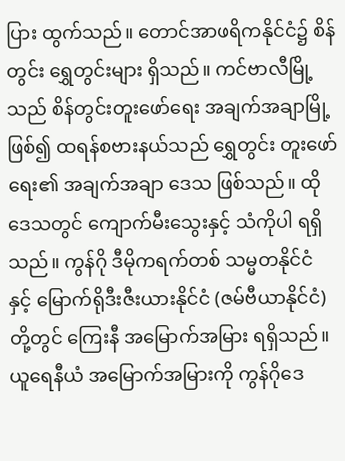ပြား ထွက်သည်။ တောင်အာဖရိကနိုင်ငံ၌ စိန်တွင်း ရွှေတွင်းများ ရှိသည်။ ကင်ဗာလီမြို့သည် စိန်တွင်းတူးဖော်ရေး အချက်အချာမြို့ဖြစ်၍ ထရန်စဗားနယ်သည် ရွှေတွင်း တူးဖော်ရေး၏ အချက်အချာ ဒေသ ဖြစ်သည်။ ထိုဒေသတွင် ကျောက်မီးသွေးနှင့် သံကိုပါ ရရှိသည်။ ကွန်ဂို ဒီမိုကရက်တစ် သမ္မတနိုင်ငံ နှင့် မြောက်ရိုဒီးဇီးယားနိုင်ငံ (ဇမ်ဗီယာနိုင်ငံ)တို့တွင် ကြေးနီ အမြောက်အမြား ရရှိသည်။ ယူရေနီယံ အမြောက်အမြားကို ကွန်ဂိုဒေ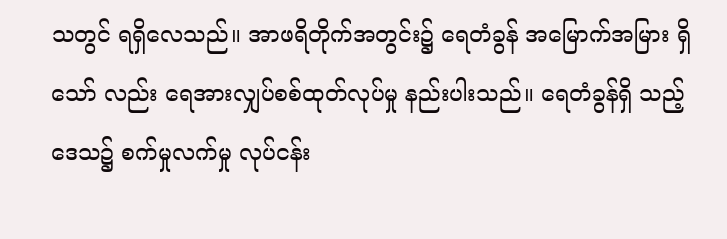သတွင် ရရှိလေသည်။ အာဖရိတိုက်အတွင်း၌ ရေတံခွန် အမြောက်အမြား ရှိသော် လည်း ရေအားလျှပ်စစ်ထုတ်လုပ်မှု နည်းပါးသည်။ ရေတံခွန်ရှိ သည့်ဒေသ၌ စက်မှုလက်မှု လုပ်ငန်း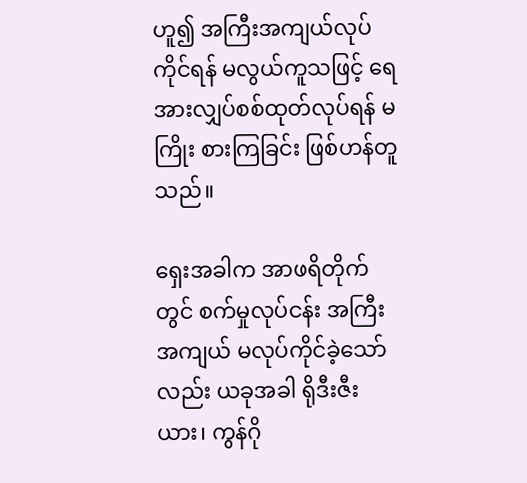ဟူ၍ အကြီးအကျယ်လုပ် ကိုင်ရန် မလွယ်ကူသဖြင့် ရေ အားလျှပ်စစ်ထုတ်လုပ်ရန် မကြိုး စားကြခြင်း ဖြစ်ဟန်တူသည်။

ရှေးအခါက အာဖရိတိုက်တွင် စက်မှုလုပ်ငန်း အကြီး အကျယ် မလုပ်ကိုင်ခဲ့သော်လည်း ယခုအခါ ရိုဒီးဇီးယား၊ ကွန်ဂို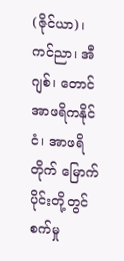(ဇိုင်ယာ)၊ ကင်ညာ၊ အီဂျစ်၊ တောင်အာဖရိကနိုင်ငံ၊ အာဖရိတိုက် မြောက်ပိုင်းတို့တွင် စက်မှု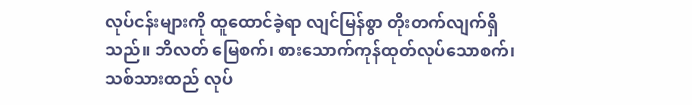လုပ်ငန်းများကို ထူထောင်ခဲ့ရာ လျင်မြန်စွာ တိုးတက်လျက်ရှိသည်။ ဘိလတ် မြေစက်၊ စားသောက်ကုန်ထုတ်လုပ်သောစက်၊ သစ်သားထည် လုပ်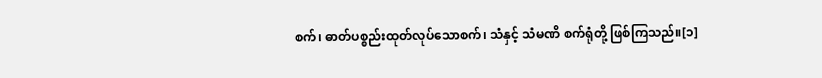စက်၊ ဓာတ်ပစ္စည်းထုတ်လုပ်သောစက်၊ သံနှင့် သံမဏိ စက်ရုံတို့ ဖြစ်ကြသည်။[၁]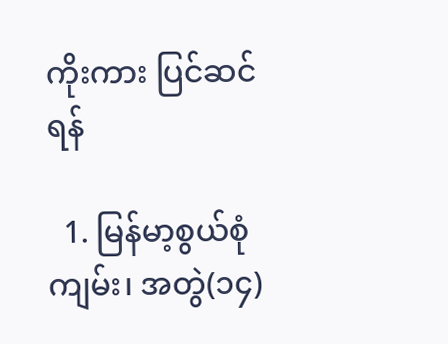ကိုးကား ပြင်ဆင်ရန်

  1. မြန်မာ့စွယ်စုံကျမ်း၊ အတွဲ(၁၄)